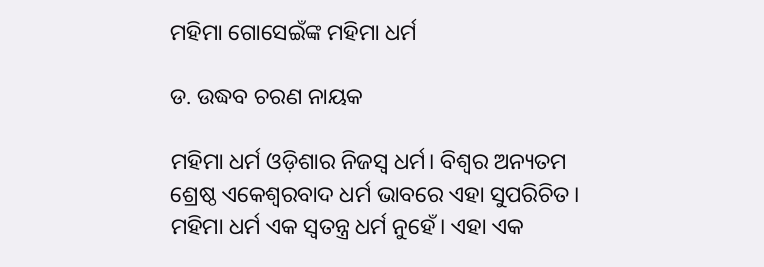ମହିମା ଗୋସେଇଁଙ୍କ ମହିମା ଧର୍ମ

ଡ. ଉଦ୍ଧବ ଚରଣ ନାୟକ

ମହିମା ଧର୍ମ ଓଡ଼ିଶାର ନିଜସ୍ବ ଧର୍ମ। ବିଶ୍ୱର ଅନ୍ୟତମ ଶ୍ରେଷ୍ଠ ଏକେଶ୍ୱରବାଦ ଧର୍ମ ଭାବରେ ଏହା ସୁପରିଚିତ। ମହିମା ଧର୍ମ ଏକ ସ୍ବତନ୍ତ୍ର ଧର୍ମ ନୁହେଁ। ଏହା ଏକ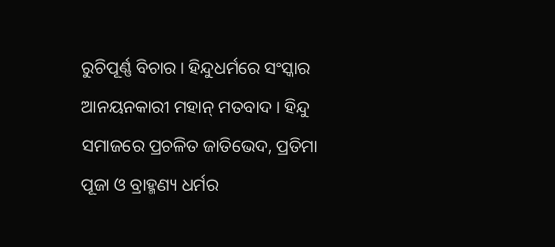ରୁଚିପୂର୍ଣ୍ଣ ବିଚାର। ହିନ୍ଦୁଧର୍ମରେ ସଂସ୍କାର ଆନୟନକାରୀ ମହାନ୍‌ ମତବାଦ। ହିନ୍ଦୁ ସମାଜରେ ପ୍ରଚଳିତ ଜାତିଭେଦ, ପ୍ରତିମା ପୂଜା ଓ ବ୍ରାହ୍ମଣ୍ୟ ଧର୍ମର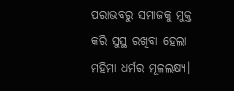ପରାଭବରୁ ସମାଜକୁ ମୁକ୍ତ କରି ସୁସ୍ଥ ରଖିବା ହେଲା ମହିମା ଧର୍ମର ମୂଳଲକ୍ଷ୍ୟ।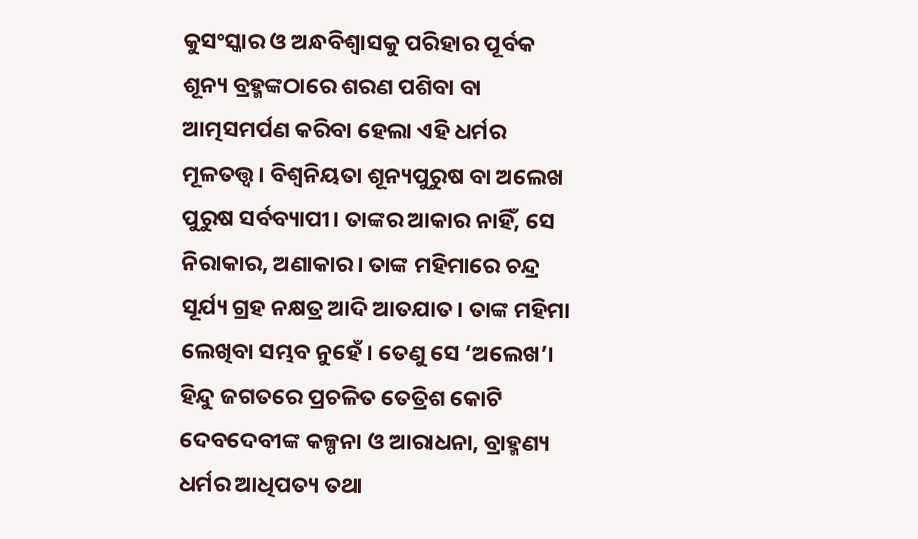କୁସଂସ୍କାର ଓ ଅନ୍ଧବିଶ୍ୱାସକୁ ପରିହାର ପୂର୍ବକ ଶୂନ୍ୟ ବ୍ରହ୍ମଙ୍କଠାରେ ଶରଣ ପଶିବା ବା ଆତ୍ମସମର୍ପଣ କରିବା ହେଲା ଏହି ଧର୍ମର ମୂଳତତ୍ତ୍ୱ। ବିଶ୍ୱନିୟତା ଶୂନ୍ୟପୁରୁଷ ବା ଅଲେଖ ପୁରୁଷ ସର୍ବବ୍ୟାପୀ। ତାଙ୍କର ଆକାର ନାହିଁ, ସେ ନିରାକାର, ଅଣାକାର। ତାଙ୍କ ମହିମାରେ ଚନ୍ଦ୍ର ସୂର୍ଯ୍ୟ ଗ୍ରହ ନକ୍ଷତ୍ର ଆଦି ଆତଯାତ। ତାଙ୍କ ମହିମା ଲେଖିବା ସମ୍ଭବ ନୁହେଁ। ତେଣୁ ସେ ‘ଅଲେଖ’। ହିନ୍ଦୁ ଜଗତରେ ପ୍ରଚଳିତ ତେତ୍ରିଶ କୋଟି ଦେବଦେବୀଙ୍କ କଳ୍ପନା ଓ ଆରାଧନା, ବ୍ରାହ୍ମଣ୍ୟ ଧର୍ମର ଆଧିପତ୍ୟ ତଥା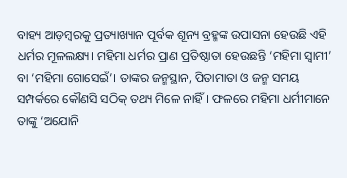ବାହ୍ୟ ଆଡ଼ମ୍ବରକୁ ପ୍ରତ୍ୟାଖ୍ୟାନ ପୂର୍ବକ ଶୂନ୍ୟ ବ୍ରହ୍ମଙ୍କ ଉପାସନା ହେଉଛି ଏହି ଧର୍ମର ମୂଳଲକ୍ଷ୍ୟ। ମହିମା ଧର୍ମର ପ୍ରାଣ ପ୍ରତିଷ୍ଠାତା ହେଉଛନ୍ତି ‘ମହିମା ସ୍ବାମୀ’ ବା ‘ମହିମା ଗୋସେଇଁ’। ତାଙ୍କର ଜନ୍ମସ୍ଥାନ, ପିତାମାତା ଓ ଜନ୍ମ ସମୟ ସମ୍ପର୍କରେ କୌଣସି ସଠିକ୍‌ ତଥ୍ୟ ମିଳେ ନାହିଁ। ଫଳରେ ମହିମା ଧର୍ମୀମାନେ ତାଙ୍କୁ ‘ଅଯୋନି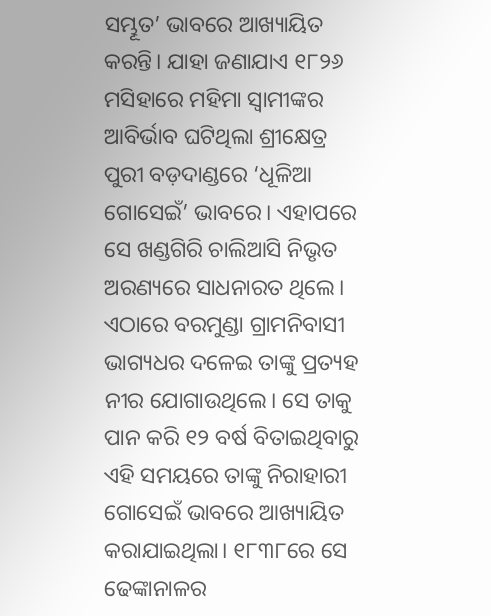ସମ୍ଭୂତ’ ଭାବରେ ଆଖ୍ୟାୟିତ କରନ୍ତି। ଯାହା ଜଣାଯାଏ ୧୮୨୬ ମସିହାରେ ମହିମା ସ୍ବାମୀଙ୍କର ଆବିର୍ଭାବ ଘଟିଥିଲା ଶ୍ରୀକ୍ଷେତ୍ର ପୁରୀ ବଡ଼ଦାଣ୍ଡରେ ‘ଧୂଳିଆ ଗୋସେଇଁ’ ଭାବରେ। ଏହାପରେ ସେ ଖଣ୍ଡଗିରି ଚାଲିଆସି ନିଭୃତ ଅରଣ୍ୟରେ ସାଧନାରତ ଥିଲେ। ଏଠାରେ ବରମୁଣ୍ଡା ଗ୍ରାମନିବାସୀ ଭାଗ୍ୟଧର ଦଳେଇ ତାଙ୍କୁ ପ୍ରତ୍ୟହ ନୀର ଯୋଗାଉଥିଲେ। ସେ ତାକୁ ପାନ କରି ୧୨ ବର୍ଷ ବିତାଇଥିବାରୁ ଏହି ସମୟରେ ତାଙ୍କୁ ନିରାହାରୀ ଗୋସେଇଁ ଭାବରେ ଆଖ୍ୟାୟିତ କରାଯାଇଥିଲା। ୧୮୩୮ରେ ସେ ଢେଙ୍କାନାଳର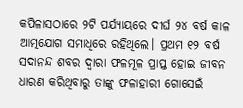କପିଳାସଠାରେ ୨ଟି ପର୍ଯ୍ୟାୟରେ ଦୀର୍ଘ ୨୪ ବର୍ଷ କାଳ ଆତ୍ମଯୋଗ ସମାଧିରେ ରହିଥିଲେ। ପ୍ରଥମ ୧୨ ବର୍ଷ ସଦାନନ୍ଦ ଶବର ଦ୍ୱାରା ଫଳମୂଳ ପ୍ରାପ୍ତ ହୋଇ ଜୀବନ
ଧାରଣ କରିଥିବାରୁ ତାଙ୍କୁ ଫଳାହାରୀ ଗୋସେଇଁ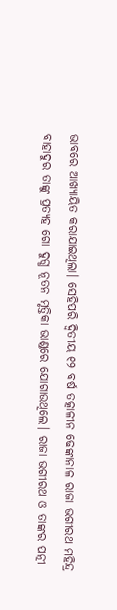ଭାବରେ ଆଖ୍ୟାୟିତ କରାଯାଇଥିଲା। ସେହିପରି ଦ୍ୱିତୀୟ ୧୨ ବର୍ଷ ତତ୍କାଳୀନ ଢେଙ୍କାନାଳ ରାଜା ଭଗୀରଥ ମହିନ୍ଦ୍ର ବାହାଦୁର ତାଙ୍କୁ ପ୍ରତ୍ୟହ ଗୋ ଦୁଗ୍ଧ ନୂତନ ମୃତ୍ତିକା ଭାଣ୍ଡରେ ଯୋଗାଉଥିଲେ। ରାଜା ଭଗୀରଥ ଓ ତାଙ୍କର ପତ୍ନୀ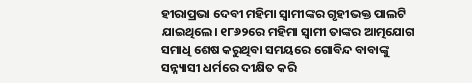ହୀରାପ୍ରଭା ଦେବୀ ମହିମା ସ୍ବାମୀଙ୍କର ଗୃହୀଭକ୍ତ ପାଲଟି ଯାଇଥିଲେ। ୧୮୬୨ରେ ମହିମା ସ୍ବାମୀ ତାଙ୍କର ଆତ୍ମଯୋଗ ସମାଧି ଶେଷ କରୁଥିବା ସମୟରେ ଗୋବିନ୍ଦ ବାବାଙ୍କୁ ସନ୍ନ୍ୟାସୀ ଧର୍ମରେ ଦୀକ୍ଷିତ କରି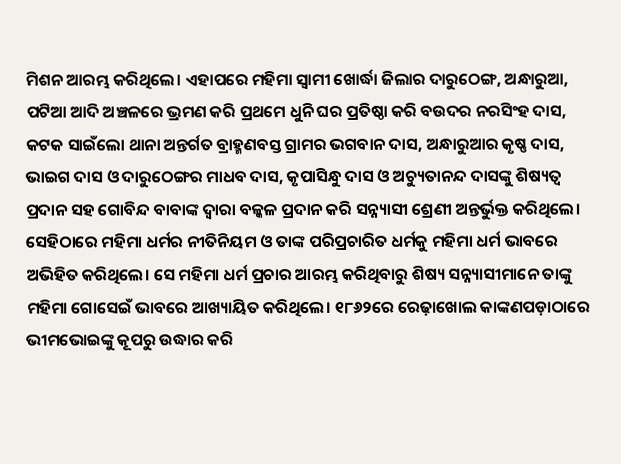ମିଶନ ଆରମ୍ଭ କରିଥିଲେ। ଏହାପରେ ମହିମା ସ୍ବାମୀ ଖୋର୍ଦ୍ଧା ଜିଲାର ଦାରୁଠେଙ୍ଗ, ଅନ୍ଧାରୁଆ, ପଟିଆ ଆଦି ଅଞ୍ଚଳରେ ଭ୍ରମଣ କରି ପ୍ରଥମେ ଧୁନି ଘର ପ୍ରତିଷ୍ଠା କରି ବଉଦର ନରସିଂହ ଦାସ, କଟକ ସାଇଁଲୋ ଥାନା ଅନ୍ତର୍ଗତ ବ୍ରାହ୍ମଣବସ୍ତ ଗ୍ରାମର ଭଗବାନ ଦାସ, ଅନ୍ଧାରୁଆର କୃଷ୍ଣ ଦାସ, ଭାଇଗ ଦାସ ଓ ଦାରୁଠେଙ୍ଗର ମାଧବ ଦାସ, କୃପାସିନ୍ଧୁ ଦାସ ଓ ଅଚ୍ୟୁତାନନ୍ଦ ଦାସଙ୍କୁ ଶିଷ୍ୟତ୍ୱ ପ୍ରଦାନ ସହ ଗୋବିନ୍ଦ ବାବାଙ୍କ ଦ୍ୱାରା ବଳ୍କଳ ପ୍ରଦାନ କରି ସନ୍ନ୍ୟାସୀ ଶ୍ରେଣୀ ଅନ୍ତର୍ଭୁକ୍ତ କରିଥିଲେ। ସେହିଠାରେ ମହିମା ଧର୍ମର ନୀତିନିୟମ ଓ ତାଙ୍କ ପରିପ୍ରଚାରିତ ଧର୍ମକୁ ମହିମା ଧର୍ମ ଭାବରେ ଅଭିହିତ କରିଥିଲେ। ସେ ମହିମା ଧର୍ମ ପ୍ରଚାର ଆରମ୍ଭ କରିଥିବାରୁ ଶିଷ୍ୟ ସନ୍ନ୍ୟାସୀମାନେ ତାଙ୍କୁ ମହିମା ଗୋସେଇଁ ଭାବରେ ଆଖ୍ୟାୟିତ କରିଥିଲେ। ୧୮୬୨ରେ ରେଢ଼ାଖୋଲ କାଙ୍କଣପଡ଼ାଠାରେ ଭୀମଭୋଇଙ୍କୁ କୂପରୁ ଉଦ୍ଧାର କରି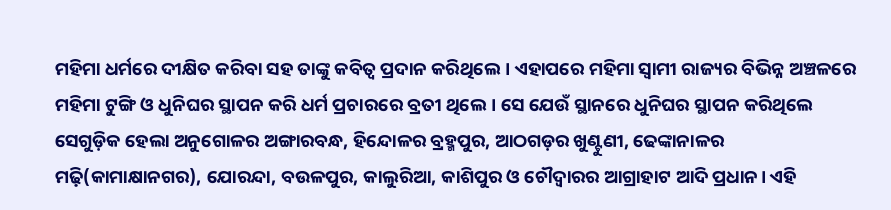ମହିମା ଧର୍ମରେ ଦୀକ୍ଷିତ କରିବା ସହ ତାଙ୍କୁ କବିତ୍ୱ ପ୍ରଦାନ କରିଥିଲେ। ଏହାପରେ ମହିମା ସ୍ବାମୀ ରାଜ୍ୟର ବିଭିନ୍ନ ଅଞ୍ଚଳରେ ମହିମା ଟୁଙ୍ଗି ଓ ଧୁନିଘର ସ୍ଥାପନ କରି ଧର୍ମ ପ୍ରଚାରରେ ବ୍ରତୀ ଥିଲେ। ସେ ଯେଉଁ ସ୍ଥାନରେ ଧୁନିଘର ସ୍ଥାପନ କରିଥିଲେ ସେଗୁଡ଼ିକ ହେଲା ଅନୁଗୋଳର ଅଙ୍ଗାରବନ୍ଧ, ହିନ୍ଦୋଳର ବ୍ରହ୍ମପୁର, ଆଠଗଡ଼ର ଖୁଣ୍ଟୁଣୀ, ଢେଙ୍କାନାଳର ମଢ଼ି(କାମାକ୍ଷାନଗର), ଯୋରନ୍ଦା, ବଉଳପୁର, କାଲୁରିଆ, କାଶିପୁର ଓ ଚୌଦ୍ୱାରର ଆଗ୍ରାହାଟ ଆଦି ପ୍ରଧାନ। ଏହି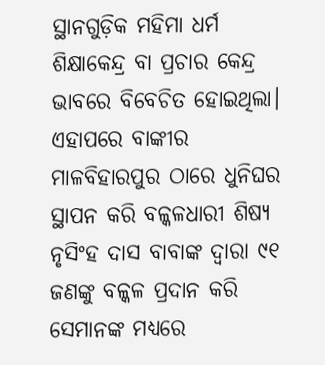ସ୍ଥାନଗୁଡ଼ିକ ମହିମା ଧର୍ମ ଶିକ୍ଷାକେନ୍ଦ୍ର ବା ପ୍ରଚାର କେନ୍ଦ୍ର ଭାବରେ ବିବେଚିତ ହୋଇଥିଲା। ଏହାପରେ ବାଙ୍କୀର ମାଳବିହାରପୁର ଠାରେ ଧୁନିଘର ସ୍ଥାପନ କରି ବଳ୍କଳଧାରୀ ଶିଷ୍ୟ ନୃସିଂହ ଦାସ ବାବାଙ୍କ ଦ୍ୱାରା ୯୧ ଜଣଙ୍କୁ ବଳ୍କଳ ପ୍ରଦାନ କରି ସେମାନଙ୍କ ମଧ୍ୟରେ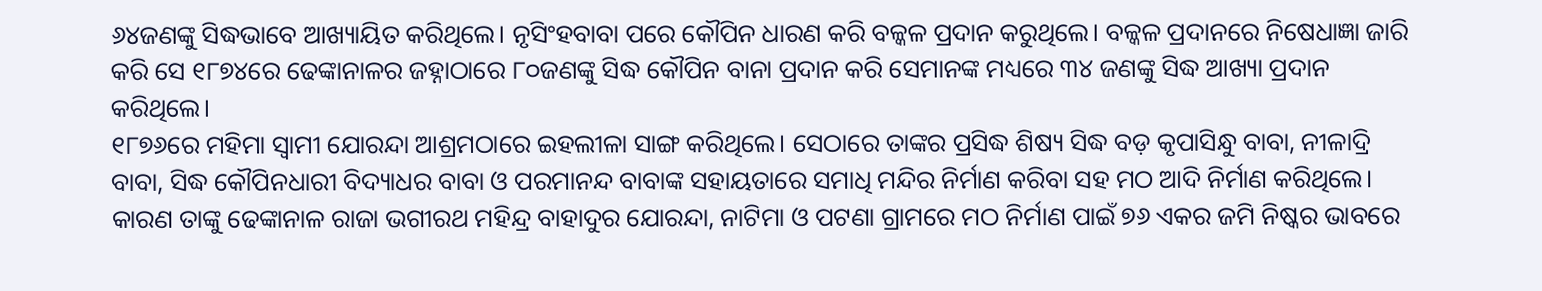୬୪ଜଣଙ୍କୁ ସିଦ୍ଧଭାବେ ଆଖ୍ୟାୟିତ କରିଥିଲେ। ନୃସିଂହବାବା ପରେ କୌପିନ ଧାରଣ କରି ବଳ୍କଳ ପ୍ରଦାନ କରୁଥିଲେ। ବଳ୍କଳ ପ୍ରଦାନରେ ନିଷେଧାଜ୍ଞା ଜାରି କରି ସେ ୧୮୭୪ରେ ଢେଙ୍କାନାଳର ଜହ୍ନାଠାରେ ୮୦ଜଣଙ୍କୁ ସିଦ୍ଧ କୌପିନ ବାନା ପ୍ରଦାନ କରି ସେମାନଙ୍କ ମଧ୍ୟରେ ୩୪ ଜଣଙ୍କୁ ସିଦ୍ଧ ଆଖ୍ୟା ପ୍ରଦାନ କରିଥିଲେ।
୧୮୭୬ରେ ମହିମା ସ୍ବାମୀ ଯୋରନ୍ଦା ଆଶ୍ରମଠାରେ ଇହଲୀଳା ସାଙ୍ଗ କରିଥିଲେ। ସେଠାରେ ତାଙ୍କର ପ୍ରସିଦ୍ଧ ଶିଷ୍ୟ ସିଦ୍ଧ ବଡ଼ କୃପାସିନ୍ଧୁ ବାବା, ନୀଳାଦ୍ରି ବାବା, ସିଦ୍ଧ କୌପିନଧାରୀ ବିଦ୍ୟାଧର ବାବା ଓ ପରମାନନ୍ଦ ବାବାଙ୍କ ସହାୟତାରେ ସମାଧି ମନ୍ଦିର ନିର୍ମାଣ କରିବା ସହ ମଠ ଆଦି ନିର୍ମାଣ କରିଥିଲେ। କାରଣ ତାଙ୍କୁ ଢେଙ୍କାନାଳ ରାଜା ଭଗୀରଥ ମହିନ୍ଦ୍ର ବାହାଦୁର ଯୋରନ୍ଦା, ନାଟିମା ଓ ପଟଣା ଗ୍ରାମରେ ମଠ ନିର୍ମାଣ ପାଇଁ ୭୬ ଏକର ଜମି ନିଷ୍କର ଭାବରେ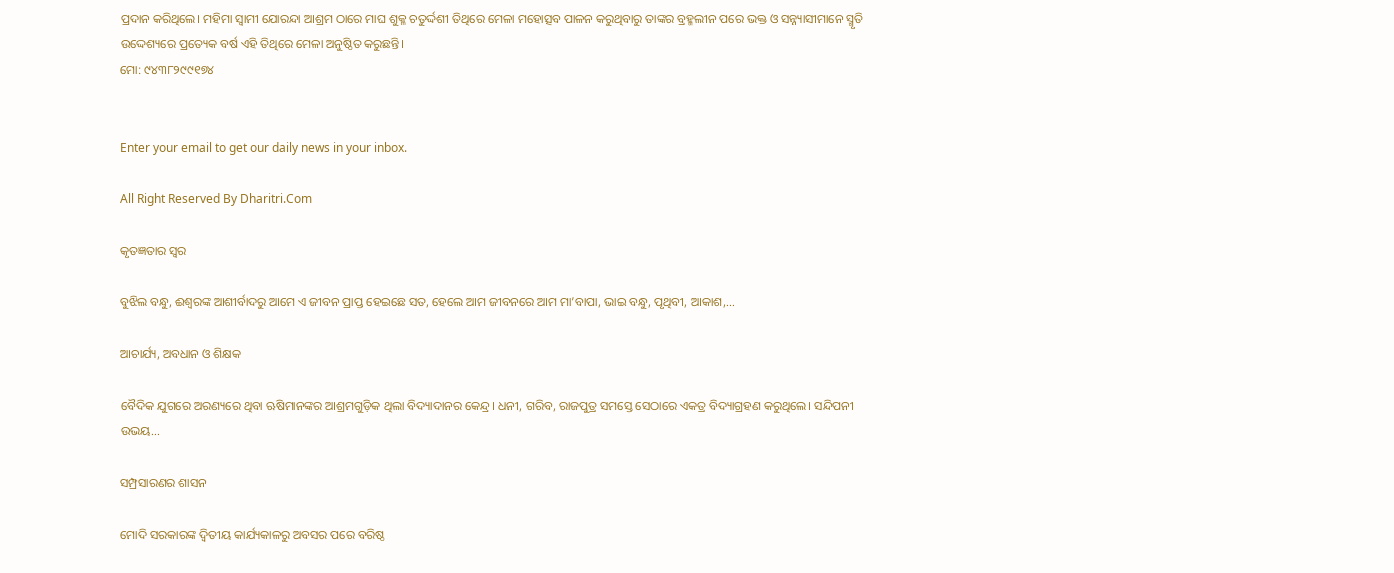ପ୍ରଦାନ କରିଥିଲେ। ମହିମା ସ୍ବାମୀ ଯୋରନ୍ଦା ଆଶ୍ରମ ଠାରେ ମାଘ ଶୁକ୍ଳ ଚତୁର୍ଦ୍ଦଶୀ ତିଥିରେ ମେଳା ମହୋତ୍ସବ ପାଳନ କରୁଥିବାରୁ ତାଙ୍କର ବ୍ରହ୍ମଲୀନ ପରେ ଭକ୍ତ ଓ ସନ୍ନ୍ୟାସୀମାନେ ସ୍ମୃତି ଉଦ୍ଦେଶ୍ୟରେ ପ୍ରତ୍ୟେକ ବର୍ଷ ଏହି ତିଥିରେ ମେଳା ଅନୁଷ୍ଠିତ କରୁଛନ୍ତି।
ମୋ: ୯୪୩୮୨୯୯୧୭୪


Enter your email to get our daily news in your inbox.

All Right Reserved By Dharitri.Com

କୃତଜ୍ଞତାର ସ୍ବର

ବୁଝିଲ ବନ୍ଧୁ, ଈଶ୍ବରଙ୍କ ଆଶୀର୍ବାଦରୁ ଆମେ ଏ ଜୀବନ ପ୍ରାପ୍ତ ହେଇଛେ ସତ, ହେଲେ ଆମ ଜୀବନରେ ଆମ ମା’ବାପା, ଭାଇ ବନ୍ଧୁ, ପୃଥିବୀ, ଆକାଶ,...

ଆଚାର୍ଯ୍ୟ, ଅବଧାନ ଓ ଶିକ୍ଷକ

ବୈଦିକ ଯୁଗରେ ଅରଣ୍ୟରେ ଥିବା ଋଷିମାନଙ୍କର ଆଶ୍ରମଗୁଡ଼ିକ ଥିଲା ବିଦ୍ୟାଦାନର କେନ୍ଦ୍ର। ଧନୀ, ଗରିବ, ରାଜପୁତ୍ର ସମସ୍ତେ ସେଠାରେ ଏକତ୍ର ବିଦ୍ୟାଗ୍ରହଣ କରୁଥିଲେ। ସନ୍ଦିପନୀ ଉଭୟ...

ସମ୍ପ୍ରସାରଣର ଶାସନ

ମୋଦି ସରକାରଙ୍କ ଦ୍ୱିତୀୟ କାର୍ଯ୍ୟକାଳରୁ ଅବସର ପରେ ବରିଷ୍ଠ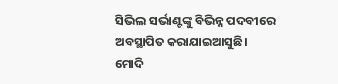ସିଭିଲ ସର୍ଭାଣ୍ଟଙ୍କୁ ବିଭିନ୍ନ ପଦବୀରେ ଅବସ୍ଥାପିତ କରାଯାଇଆସୁଛି। ମୋଦି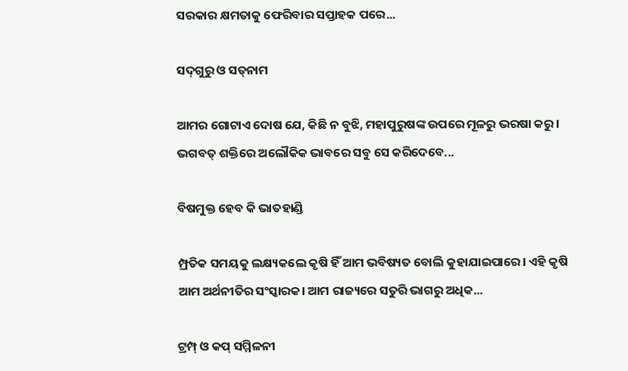ସରକାର କ୍ଷମତାକୁ ଫେରିବାର ସପ୍ତାହକ ପରେ...

ସଦ୍‌ଗୁରୁ ଓ ସତ୍‌ନାମ

ଆମର ଗୋଟାଏ ଦୋଷ ଯେ, କିଛି ନ ବୁଝି, ମହାପୁରୁଷଙ୍କ ଉପରେ ମୂଳରୁ ଭରଷା କରୁ। ଭଗବତ୍‌ ଶକ୍ତିରେ ଅଲୌକିକ ଭାବରେ ସବୁ ସେ କରିଦେବେ...

ବିଷମୁକ୍ତ ହେବ କି ଭାତହାଣ୍ଡି

ମ୍ପ୍ରତିକ ସମୟକୁ ଲକ୍ଷ୍ୟକଲେ କୃଷି ହିଁ ଆମ ଭବିଷ୍ୟତ ବୋଲି କୁହାଯାଇପାରେ। ଏହି କୃଷି ଆମ ଅର୍ଥନୀତିର ସଂସ୍କାରକ। ଆମ ରାଜ୍ୟରେ ସତୁରି ଭାଗରୁ ଅଧିକ...

ଟ୍ରମ୍ପ୍‌ ଓ କପ୍‌ ସମ୍ମିଳନୀ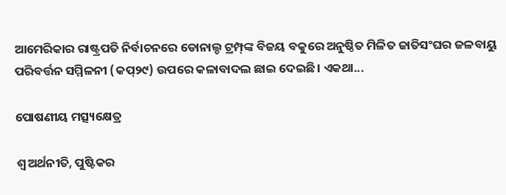ଆମେରିକାର ରାଷ୍ଟ୍ରପତି ନିର୍ବାଚନରେ ଡୋନାଲ୍ଡ ଟ୍ରମ୍ପ୍‌ଙ୍କ ବିଜୟ ବକୁରେ ଅନୁଷ୍ଠିତ ମିଳିତ ଜାତିସଂଘର ଜଳବାୟୁ ପରିବର୍ତ୍ତନ ସମ୍ମିଳନୀ (କପ୍‌୨୯) ଉପରେ କଳାବାଦଲ ଛାଇ ଦେଇଛି। ଏକଥା...

ପୋଷଣୀୟ ମତ୍ସ୍ୟକ୍ଷେତ୍ର

ଶ୍ୱ ଅର୍ଥନୀତି, ପୁଷ୍ଟିକର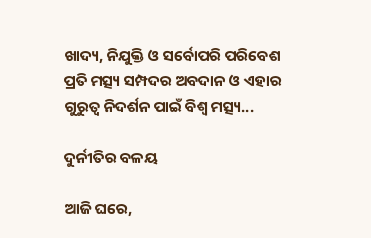ଖାଦ୍ୟ, ନିଯୁକ୍ତି ଓ ସର୍ବୋପରି ପରିବେଶ ପ୍ରତି ମତ୍ସ୍ୟ ସମ୍ପଦର ଅବଦାନ ଓ ଏହାର ଗୁରୁତ୍ୱ ନିଦର୍ଶନ ପାଇଁ ବିଶ୍ୱ ମତ୍ସ୍ୟ...

ଦୁର୍ନୀତିର ବଳୟ

ଆଜି ଘରେ,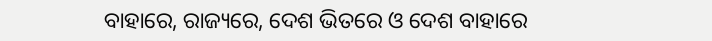ବାହାରେ, ରାଜ୍ୟରେ, ଦେଶ ଭିତରେ ଓ ଦେଶ ବାହାରେ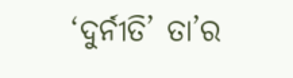‘ଦୁର୍ନୀତି’ ତା’ର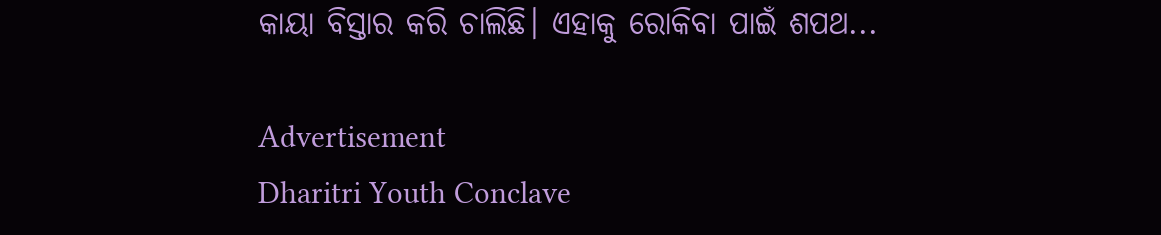କାୟା ବିସ୍ତାର କରି ଚାଲିଛି। ଏହାକୁ ରୋକିବା ପାଇଁ ଶପଥ...

Advertisement
Dharitri Youth Conclave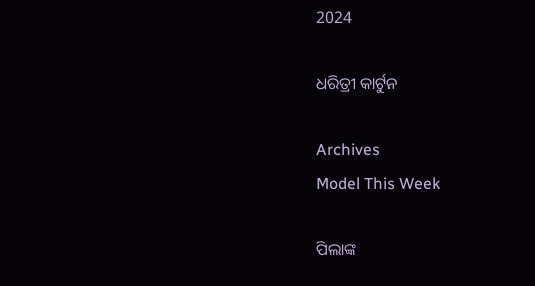2024

ଧରିତ୍ରୀ କାର୍ଟୁନ

Archives
Model This Week

ପିଲାଙ୍କ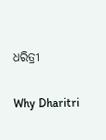ଧରିତ୍ରୀ

Why Dharitri